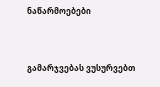ნაწარმოებები


გამარჯვებას ვუსურვებთ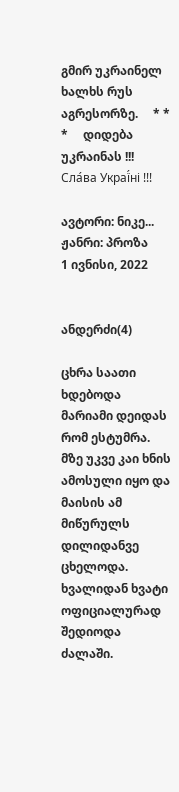გმირ უკრაინელ ხალხს რუს აგრესორზე.     * * *     დიდება უკრაინას !!! Сла́ва Украї́ні !!!

ავტორი: ნიკე...
ჟანრი: პროზა
1 ივნისი, 2022


ანდერძი(4)

ცხრა საათი ხდებოდა მარიამი დეიდას რომ ესტუმრა.
მზე უკვე კაი ხნის ამოსული იყო და მაისის ამ მიწურულს დილიდანვე ცხელოდა.
ხვალიდან ხვატი ოფიციალურად შედიოდა ძალაში.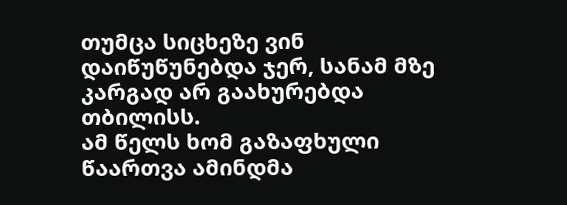თუმცა სიცხეზე ვინ დაიწუწუნებდა ჯერ, სანამ მზე კარგად არ გაახურებდა  თბილისს.
ამ წელს ხომ გაზაფხული წაართვა ამინდმა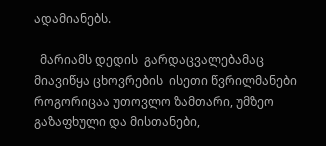ადამიანებს.

  მარიამს დედის  გარდაცვალებამაც მიავიწყა ცხოვრების  ისეთი წვრილმანები როგორიცაა უთოვლო ზამთარი, უმზეო გაზაფხული და მისთანები,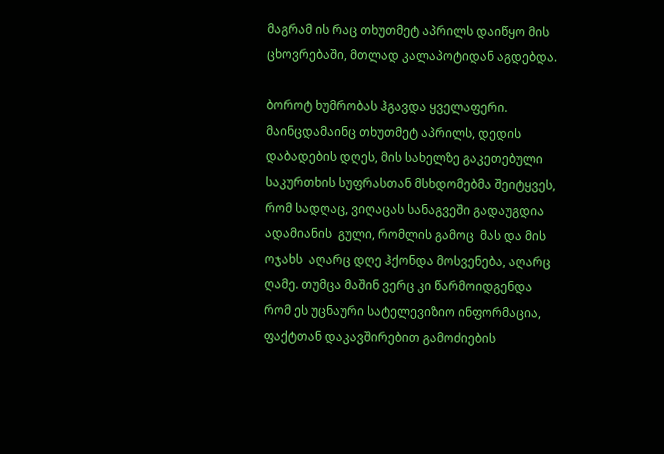მაგრამ ის რაც თხუთმეტ აპრილს დაიწყო მის ცხოვრებაში, მთლად კალაპოტიდან აგდებდა.

ბოროტ ხუმრობას ჰგავდა ყველაფერი.
მაინცდამაინც თხუთმეტ აპრილს, დედის დაბადების დღეს, მის სახელზე გაკეთებული საკურთხის სუფრასთან მსხდომებმა შეიტყვეს, რომ სადღაც, ვიღაცას სანაგვეში გადაუგდია ადამიანის  გული, რომლის გამოც  მას და მის ოჯახს  აღარც დღე ჰქონდა მოსვენება, აღარც ღამე. თუმცა მაშინ ვერც კი წარმოიდგენდა რომ ეს უცნაური სატელევიზიო ინფორმაცია, ფაქტთან დაკავშირებით გამოძიების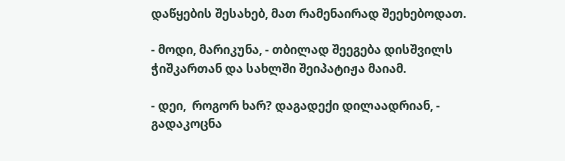დაწყების შესახებ, მათ რამენაირად შეეხებოდათ.

- მოდი, მარიკუნა, - თბილად შეეგება დისშვილს ჭიშკართან და სახლში შეიპატიჟა მაიამ.

- დეი,  როგორ ხარ? დაგადექი დილაადრიან, - გადაკოცნა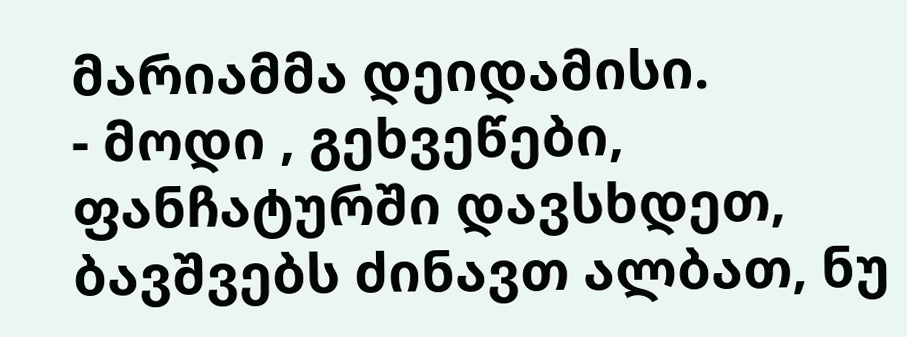მარიამმა დეიდამისი.
- მოდი , გეხვეწები, ფანჩატურში დავსხდეთ, ბავშვებს ძინავთ ალბათ, ნუ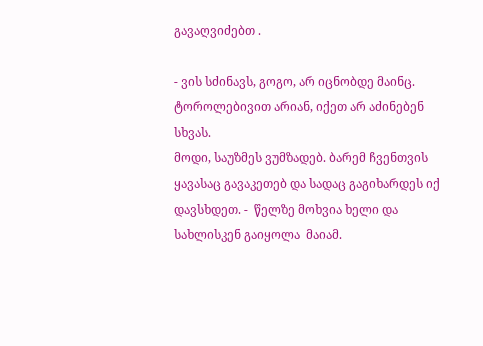გავაღვიძებთ .

- ვის სძინავს, გოგო, არ იცნობდე მაინც. ტოროლებივით არიან, იქეთ არ აძინებენ სხვას.
მოდი, საუზმეს ვუმზადებ. ბარემ ჩვენთვის ყავასაც გავაკეთებ და სადაც გაგიხარდეს იქ დავსხდეთ. -  წელზე მოხვია ხელი და სახლისკენ გაიყოლა  მაიამ.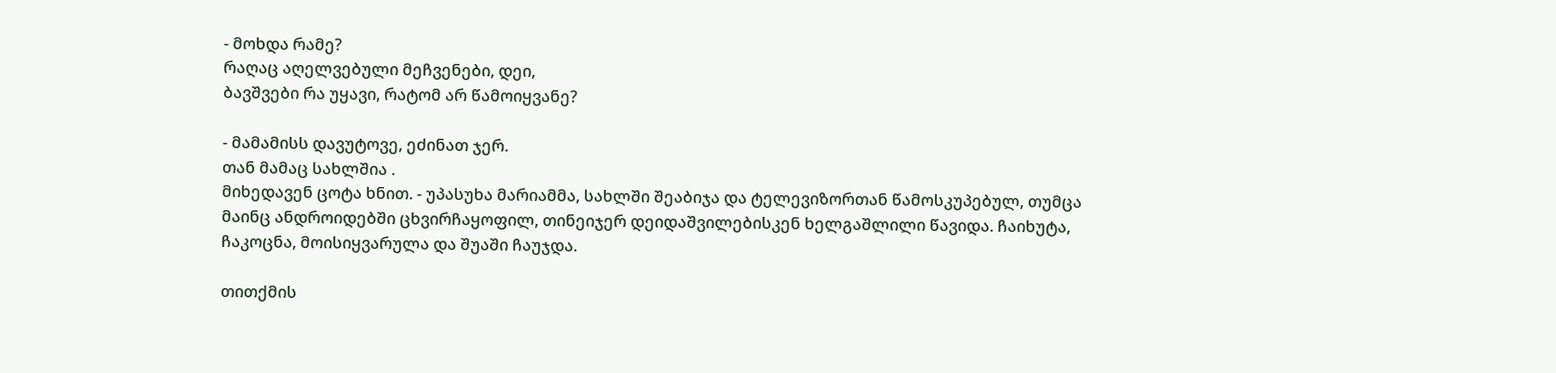- მოხდა რამე?
რაღაც აღელვებული მეჩვენები, დეი,
ბავშვები რა უყავი, რატომ არ წამოიყვანე?

- მამამისს დავუტოვე, ეძინათ ჯერ.
თან მამაც სახლშია .
მიხედავენ ცოტა ხნით. - უპასუხა მარიამმა, სახლში შეაბიჯა და ტელევიზორთან წამოსკუპებულ, თუმცა მაინც ანდროიდებში ცხვირჩაყოფილ, თინეიჯერ დეიდაშვილებისკენ ხელგაშლილი წავიდა. ჩაიხუტა, ჩაკოცნა, მოისიყვარულა და შუაში ჩაუჯდა.

თითქმის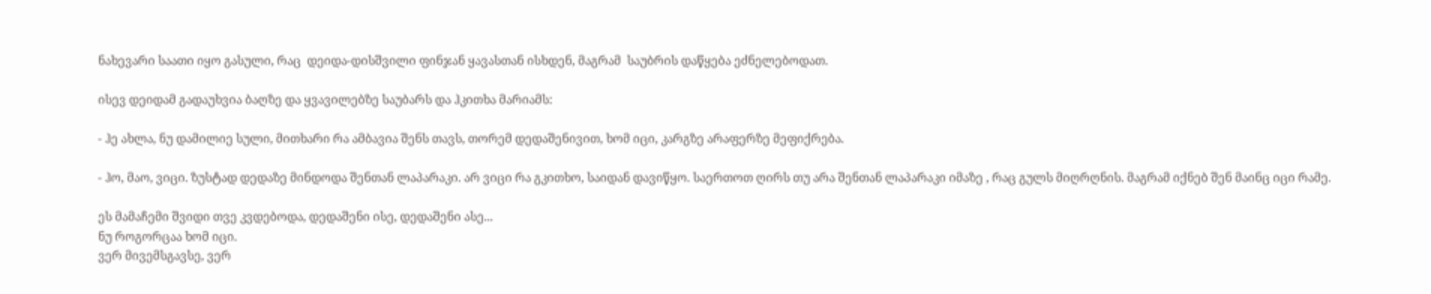ნახევარი საათი იყო გასული, რაც  დეიდა-დისშვილი ფინჯან ყავასთან ისხდენ, მაგრამ  საუბრის დაწყება ეძნელებოდათ.

ისევ დეიდამ გადაუხვია ბაღზე და ყვავილებზე საუბარს და ჰკითხა მარიამს:

- ჰე ახლა, ნუ დამილიე სული, მითხარი რა ამბავია შენს თავს, თორემ დედაშენივით, ხომ იცი, კარგზე არაფერზე მეფიქრება.

- ჰო, მაო, ვიცი. ზუსტად დედაზე მინდოდა შენთან ლაპარაკი. არ ვიცი რა გკითხო, საიდან დავიწყო. საერთოთ ღირს თუ არა შენთან ლაპარაკი იმაზე , რაც გულს მიღრღნის. მაგრამ იქნებ შენ მაინც იცი რამე.

ეს მამაჩემი შვიდი თვე კვდებოდა, დედაშენი ისე, დედაშენი ასე...
ნუ როგორცაა ხომ იცი.
ვერ მივემსგავსე, ვერ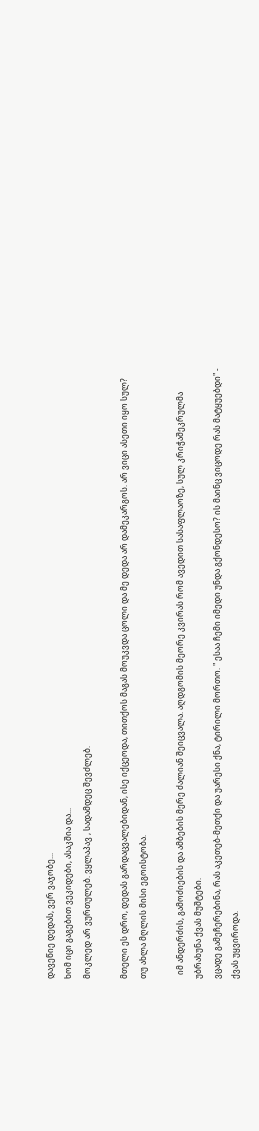დავეწიე დედას, ვერ ვაჯობე...
ხომ იცი გაგებით ვეკიდები, ასაკშია და...
მოკლედ არ ვურთულებ. ვყლაპავ , სადამდეც შევძლებ.

მთელი ეს დრო, დედას გარდაცვალებიდან, ისე იქცეოდა, თითქოს მაგას მოუკვდა ცოლი და მე დედა არ დამეკარგოს. არ ვიცი ასეთი იყო სულ? თუ ახლა მღლის მისი ეგოისტობა.

  იმ ანდერძის, გამოძიების და ამბების მერე ძალიან შეიცვალა. აღდგომის მეორე კვირას რომ ავედით სასაფლაოზე, სულ კრიჭაშეკრულმა უბრახუნა ქვას მუშტები.
ვცადე გამეჩერებინა, რას აკეთებ-მეთქი და უარესი ქნა, ტირილი მორთო. " ესაა ჩემი იმედი უნდა გქონდესო? ის მაინც ვიცოდე რას მატყუებდი" - ქვას უყვიროდა.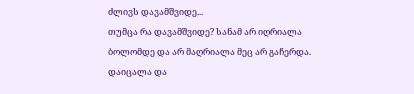ძლივს დავამშვიდე...
თუმცა რა დავამშვიდე? სანამ არ იღრიალა ბოლომდე და არ მაღრიალა მეც არ გაჩერდა.  დაიცალა და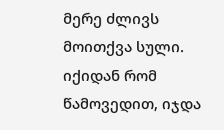მერე ძლივს მოითქვა სული.
იქიდან რომ წამოვედით, იჯდა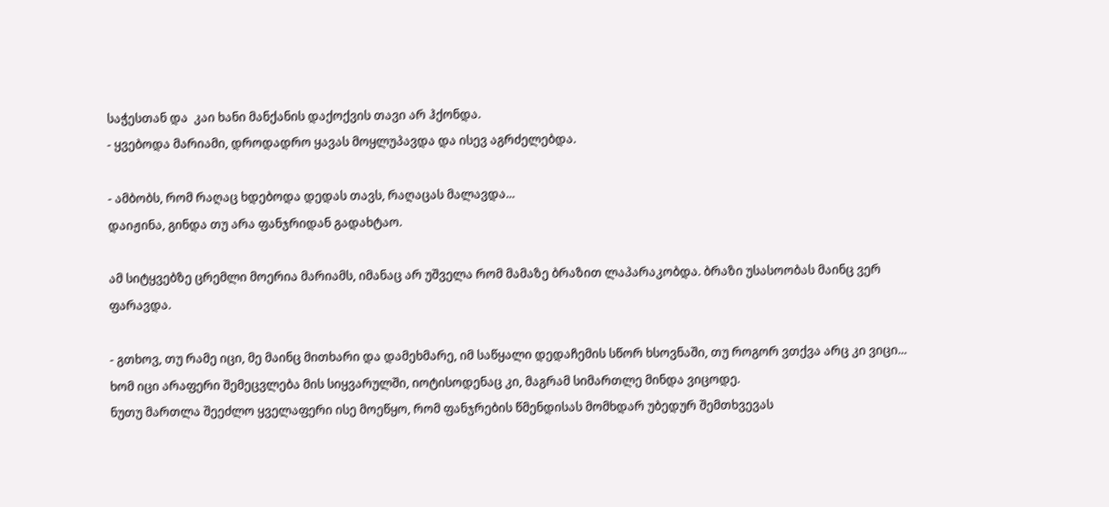საჭესთან და  კაი ხანი მანქანის დაქოქვის თავი არ ჰქონდა.
- ყვებოდა მარიამი, დროდადრო ყავას მოყლუპავდა და ისევ აგრძელებდა.

- ამბობს, რომ რაღაც ხდებოდა დედას თავს, რაღაცას მალავდა...
დაიჟინა, გინდა თუ არა ფანჯრიდან გადახტაო.

ამ სიტყვებზე ცრემლი მოერია მარიამს, იმანაც არ უშველა რომ მამაზე ბრაზით ლაპარაკობდა. ბრაზი უსასოობას მაინც ვერ ფარავდა.

- გთხოვ, თუ რამე იცი, მე მაინც მითხარი და დამეხმარე, იმ საწყალი დედაჩემის სწორ ხსოვნაში, თუ როგორ ვთქვა არც კი ვიცი...
ხომ იცი არაფერი შემეცვლება მის სიყვარულში, იოტისოდენაც კი, მაგრამ სიმართლე მინდა ვიცოდე.
ნუთუ მართლა შეეძლო ყველაფერი ისე მოეწყო, რომ ფანჯრების წმენდისას მომხდარ უბედურ შემთხვევას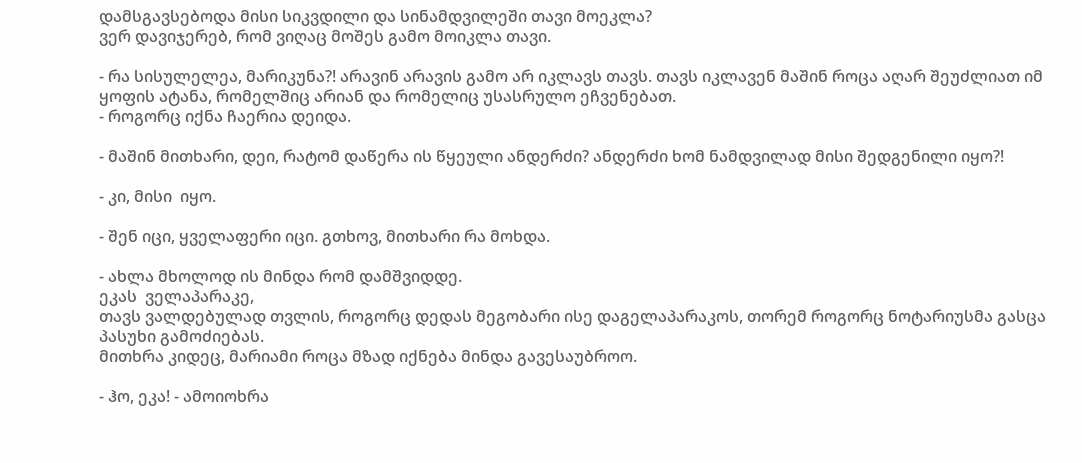დამსგავსებოდა მისი სიკვდილი და სინამდვილეში თავი მოეკლა?
ვერ დავიჯერებ, რომ ვიღაც მოშეს გამო მოიკლა თავი.

- რა სისულელეა, მარიკუნა?! არავინ არავის გამო არ იკლავს თავს. თავს იკლავენ მაშინ როცა აღარ შეუძლიათ იმ ყოფის ატანა, რომელშიც არიან და რომელიც უსასრულო ეჩვენებათ.
- როგორც იქნა ჩაერია დეიდა.

- მაშინ მითხარი, დეი, რატომ დაწერა ის წყეული ანდერძი? ანდერძი ხომ ნამდვილად მისი შედგენილი იყო?!

- კი, მისი  იყო.

- შენ იცი, ყველაფერი იცი. გთხოვ, მითხარი რა მოხდა.

- ახლა მხოლოდ ის მინდა რომ დამშვიდდე.
ეკას  ველაპარაკე,
თავს ვალდებულად თვლის, როგორც დედას მეგობარი ისე დაგელაპარაკოს, თორემ როგორც ნოტარიუსმა გასცა პასუხი გამოძიებას.
მითხრა კიდეც, მარიამი როცა მზად იქნება მინდა გავესაუბროო.

- ჰო, ეკა! - ამოიოხრა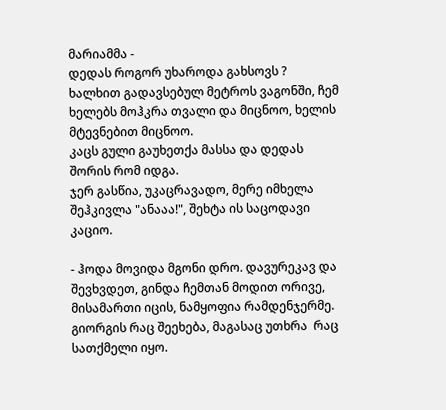მარიამმა -
დედას როგორ უხაროდა გახსოვს ?
ხალხით გადავსებულ მეტროს ვაგონში, ჩემ ხელებს მოჰკრა თვალი და მიცნოო, ხელის მტევნებით მიცნოო.
კაცს გული გაუხეთქა მასსა და დედას შორის რომ იდგა.
ჯერ გასწია, უკაცრავადო, მერე იმხელა შეჰკივლა "ანააა!", შეხტა ის საცოდავი კაციო.

- ჰოდა მოვიდა მგონი დრო. დავურეკავ და შევხვდეთ, გინდა ჩემთან მოდით ორივე, მისამართი იცის, ნამყოფია რამდენჯერმე.
გიორგის რაც შეეხება, მაგასაც უთხრა  რაც სათქმელი იყო.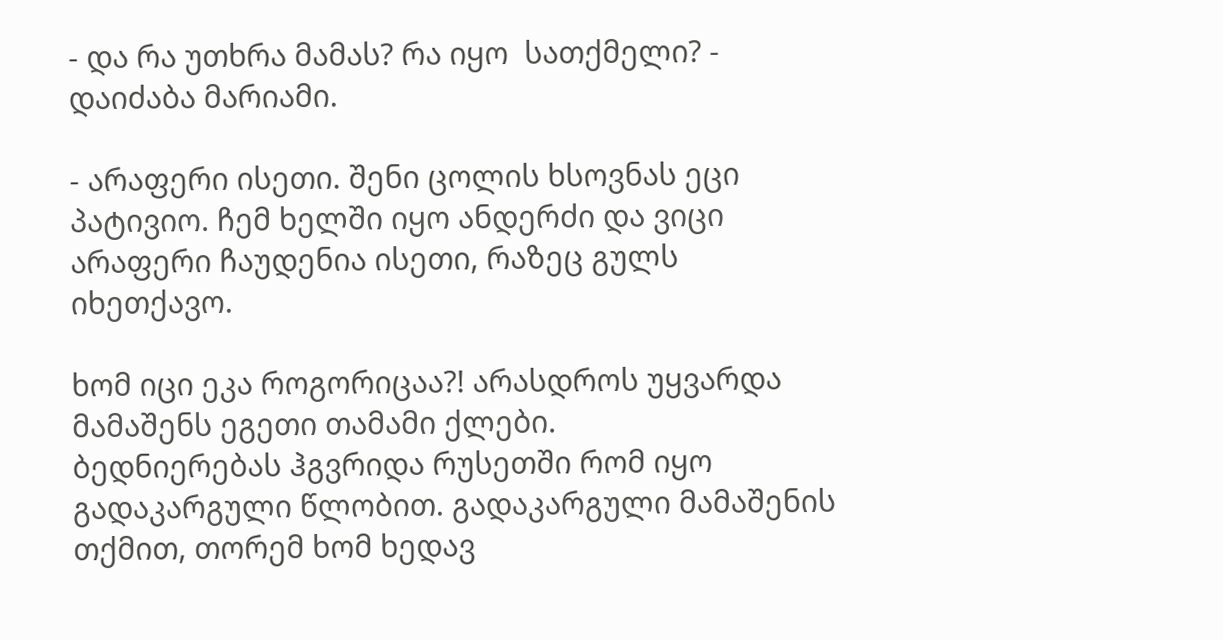- და რა უთხრა მამას? რა იყო  სათქმელი? - დაიძაბა მარიამი.

- არაფერი ისეთი. შენი ცოლის ხსოვნას ეცი პატივიო. ჩემ ხელში იყო ანდერძი და ვიცი არაფერი ჩაუდენია ისეთი, რაზეც გულს იხეთქავო.

ხომ იცი ეკა როგორიცაა?! არასდროს უყვარდა მამაშენს ეგეთი თამამი ქლები.
ბედნიერებას ჰგვრიდა რუსეთში რომ იყო გადაკარგული წლობით. გადაკარგული მამაშენის თქმით, თორემ ხომ ხედავ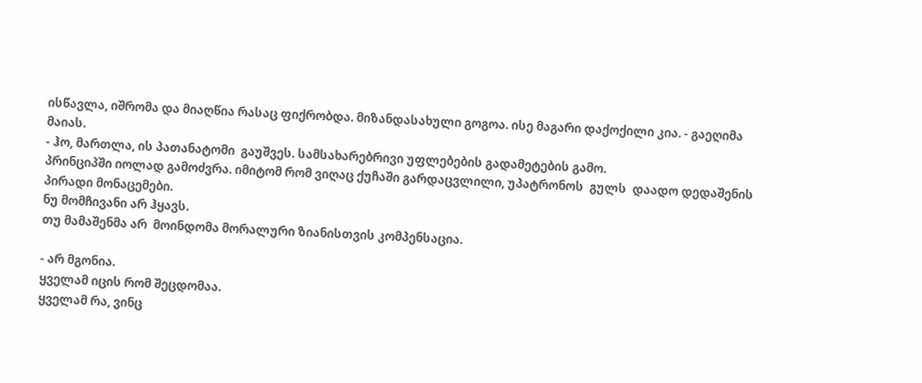ისწავლა, იშრომა და მიაღწია რასაც ფიქრობდა. მიზანდასახული გოგოა. ისე მაგარი დაქოქილი კია. - გაეღიმა მაიას.
- ჰო, მართლა, ის პათანატომი  გაუშვეს. სამსახარებრივი უფლებების გადამეტების გამო.
პრინციპში იოლად გამოძვრა. იმიტომ რომ ვიღაც ქუჩაში გარდაცვლილი, უპატრონოს  გულს  დაადო დედაშენის პირადი მონაცემები.
ნუ მომჩივანი არ ჰყავს.
თუ მამაშენმა არ  მოინდომა მორალური ზიანისთვის კომპენსაცია.

- არ მგონია.
ყველამ იცის რომ შეცდომაა.
ყველამ რა, ვინც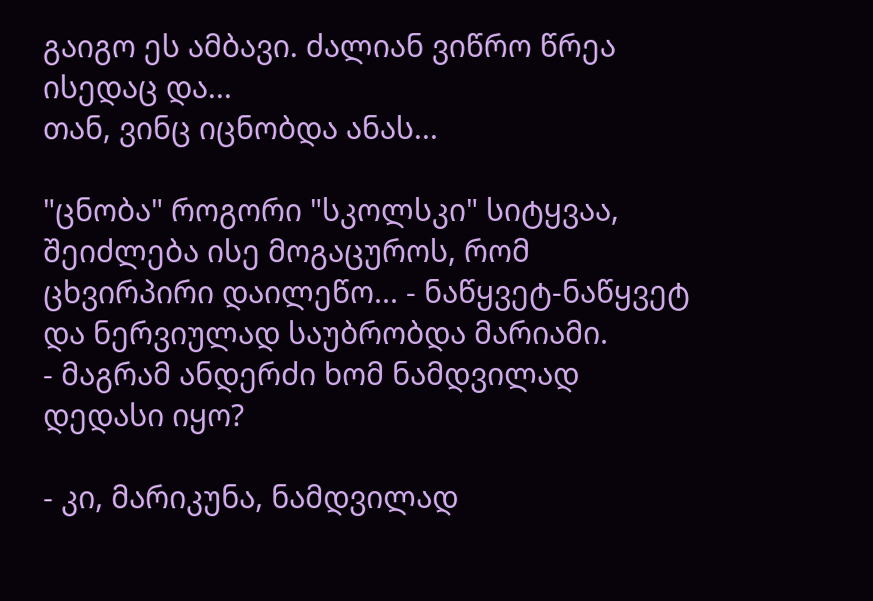გაიგო ეს ამბავი. ძალიან ვიწრო წრეა ისედაც და...
თან, ვინც იცნობდა ანას...

"ცნობა" როგორი "სკოლსკი" სიტყვაა, შეიძლება ისე მოგაცუროს, რომ ცხვირპირი დაილეწო... - ნაწყვეტ-ნაწყვეტ და ნერვიულად საუბრობდა მარიამი.
- მაგრამ ანდერძი ხომ ნამდვილად დედასი იყო?

- კი, მარიკუნა, ნამდვილად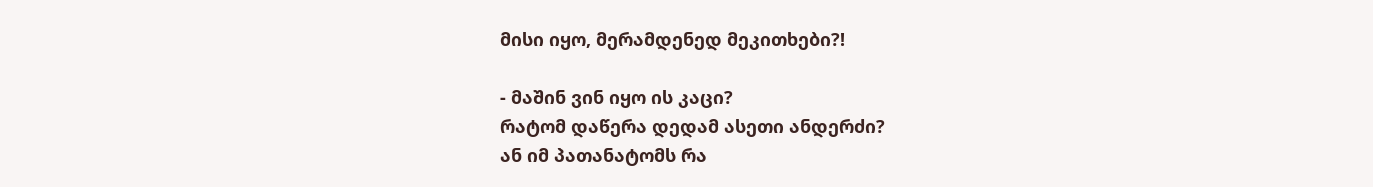მისი იყო, მერამდენედ მეკითხები?!

- მაშინ ვინ იყო ის კაცი?
რატომ დაწერა დედამ ასეთი ანდერძი?
ან იმ პათანატომს რა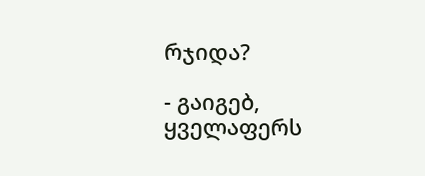რჯიდა?

- გაიგებ, ყველაფერს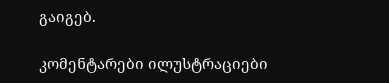გაიგებ.

კომენტარები ილუსტრაციები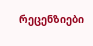რეცენზიები